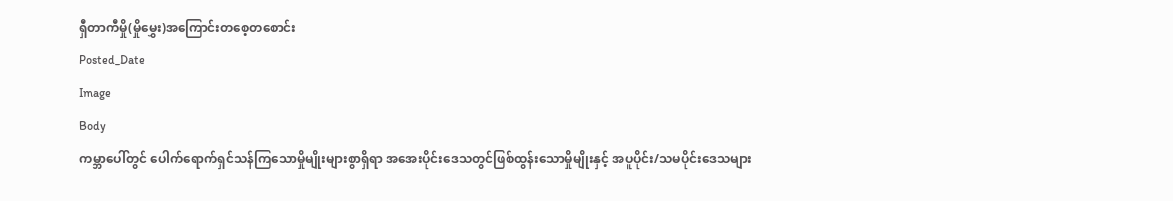ရှီတာကီမှို(မှိုမွှေး)အကြောင်းတစေ့တစောင်း
Posted_Date
Image
Body
ကမ္ဘာပေါ်တွင် ပေါက်ရောက်ရှင်သန်ကြသောမှိုမျိုးများစွာရှိရာ အအေးပိုင်းဒေသတွင်ဖြစ်ထွန်းသောမှိုမျိုးနှင့် အပူပိုင်း/သမပိုင်းဒေသများ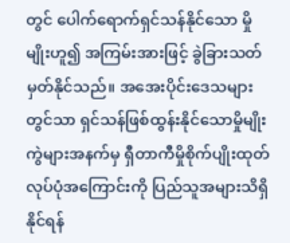တွင် ပေါက်ရောက်ရှင်သန်နိုင်သော မှိုမျိုးဟူ၍ အကြမ်းအားဖြင့် ခွဲခြားသတ်မှတ်နိုင်သည်။ အအေးပိုင်းဒေသများတွင်သာ ရှင်သန်ဖြစ်ထွန်းနိုင်သောမှိုမျိုးကွဲများအနက်မှ ရှီတာကီမှိုစိုက်ပျိုးထုတ်လုပ်ပုံအကြောင်းကို ပြည်သူအများသိရှိနိုင်ရန်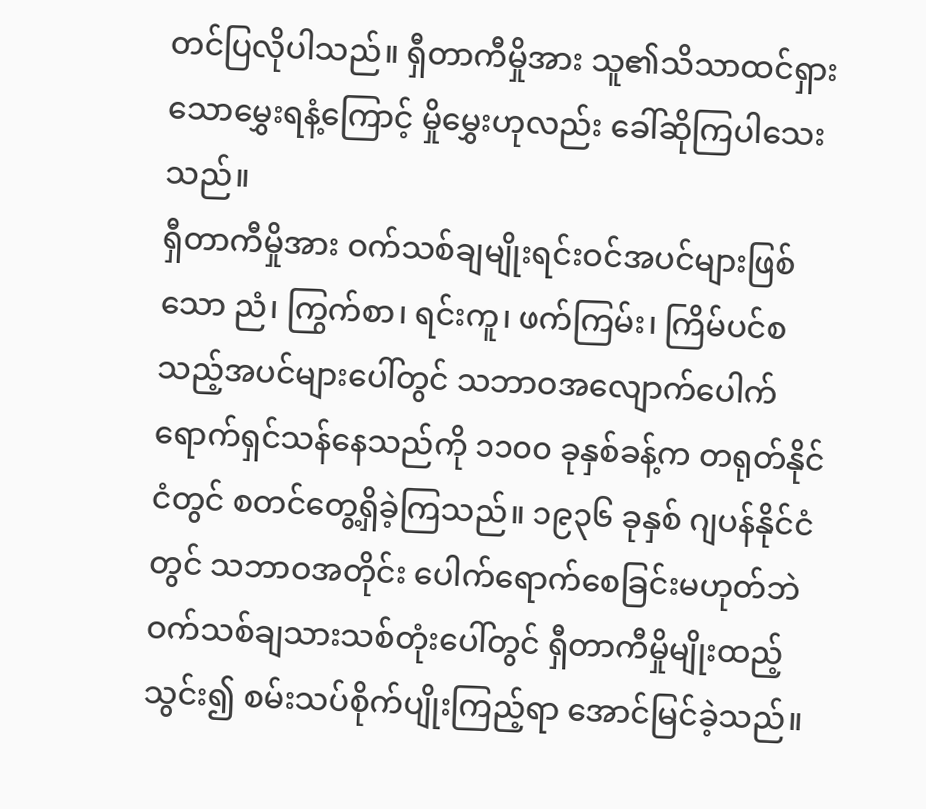တင်ပြလိုပါသည်။ ရှီတာကီမှိုအား သူ၏သိသာထင်ရှားသောမွှေးရနံ့ကြောင့် မှိုမွှေးဟုလည်း ခေါ်ဆိုကြပါသေးသည်။
ရှီတာကီမှိုအား ဝက်သစ်ချမျိုးရင်းဝင်အပင်များဖြစ်သော ညံ၊ ကြွက်စာ၊ ရင်းကူ၊ ဖက်ကြမ်း၊ ကြိမ်ပင်စသည့်အပင်များပေါ်တွင် သဘာဝအလျောက်ပေါက်ရောက်ရှင်သန်နေသည်ကို ၁၁၀၀ ခုနှစ်ခန့်က တရုတ်နိုင်ငံတွင် စတင်တွေ့ရှိခဲ့ကြသည်။ ၁၉၃၆ ခုနှစ် ဂျပန်နိုင်ငံတွင် သဘာဝအတိုင်း ပေါက်ရောက်စေခြင်းမဟုတ်ဘဲ ဝက်သစ်ချသားသစ်တုံးပေါ်တွင် ရှီတာကီမှိုမျိုးထည့်သွင်း၍ စမ်းသပ်စိုက်ပျိုးကြည့်ရာ အောင်မြင်ခဲ့သည်။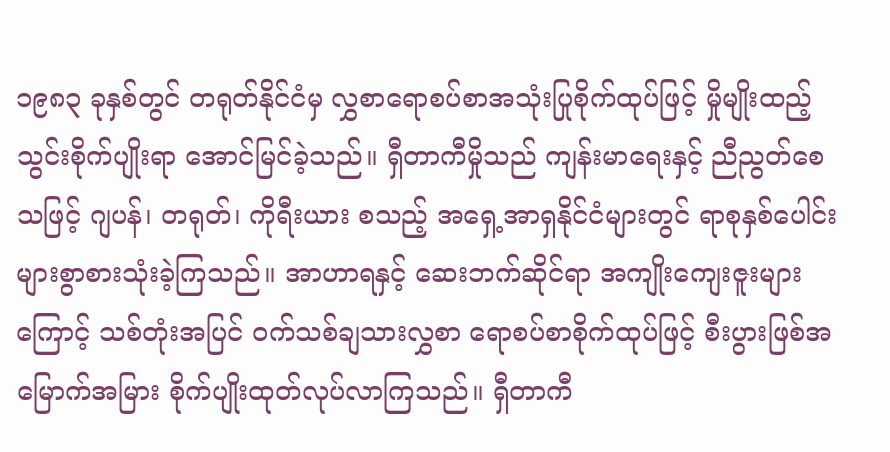၁၉၈၃ ခုနှစ်တွင် တရုတ်နိုင်ငံမှ လွှစာရောစပ်စာအသုံးပြုစိုက်ထုပ်ဖြင့် မှိုမျိုးထည့်သွင်းစိုက်ပျိုးရာ အောင်မြင်ခဲ့သည်။ ရှီတာကီမှိုသည် ကျန်းမာရေးနှင့် ညီညွတ်စေသဖြင့် ဂျပန်၊ တရုတ်၊ ကိုရီးယား စသည့် အရှေ့အာရှနိုင်ငံများတွင် ရာစုနှစ်ပေါင်း များစွာစားသုံးခဲ့ကြသည်။ အာဟာရနှင့် ဆေးဘက်ဆိုင်ရာ အကျိုးကျေးဇူးများကြောင့် သစ်တုံးအပြင် ဝက်သစ်ချသားလွှစာ ရောစပ်စာစိုက်ထုပ်ဖြင့် စီးပွားဖြစ်အမြောက်အမြား စိုက်ပျိုးထုတ်လုပ်လာကြသည်။ ရှီတာကီ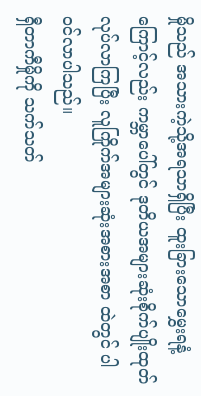မှိုသည် အသားကဲ့သို့အရသာရှိပြီး ထူးခြားသောမွှေးရနံ့ကြောင့်လည်း ကမ္ဘာပေါ်တွင် ဒုတိယအများဆုံးစိုက်ပျိုးထုတ်လုပ်လာကြပြီး လူကြိုက်အများဆုံးအစားအစာ ထဲတွင် ပါဝင်လာပါသည်။
ရှီတာကီမှိုကို သက်သတ်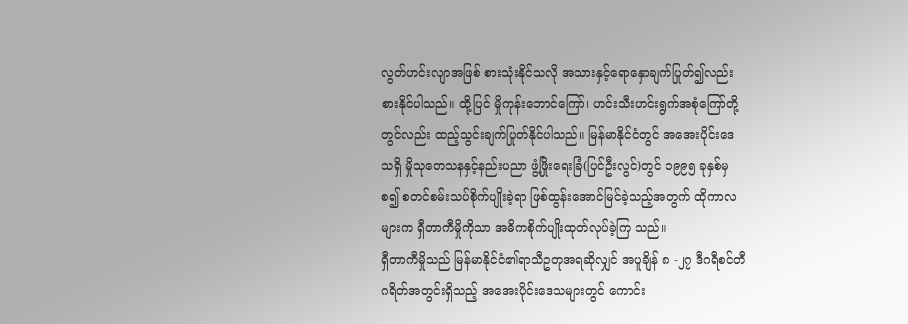လွတ်ဟင်းလျာအဖြစ် စားသုံးနိုင်သလို အသားနှင့်ရောနှောချက်ပြုတ်၍လည်း စားနိုင်ပါသည်။ ထို့ပြင် မှိုကုန်းဘောင်ကြော်၊ ဟင်းသီးဟင်းရွက်အစုံကြော်တို့တွင်လည်း ထည့်သွင်းချက်ပြုတ်နိုင်ပါသည်။ မြန်မာနိုင်ငံတွင် အအေးပိုင်းဒေသရှိ မှိုသုတေသနနှင့်နည်းပညာ ဖွံ့ဖြိုးရေးခြံ(ပြင်ဦးလွင်)တွင် ၁၉၉၅ ခုနှစ်မှစ၍ စတင်စမ်းသပ်စိုက်ပျိုးခဲ့ရာ ဖြစ်ထွန်းအောင်မြင်ခဲ့သည့်အတွက် ထိုကာလများက ရှီတာကီမှိုကိုသာ အဓိကစိုက်ပျိုးထုတ်လုပ်ခဲ့ကြ သည်။
ရှီတာကီမှိုသည် မြန်မာနိုင်ငံ၏ရာသီဥတုအရဆိုလျှင် အပူချိန် ၈ -၂၇ ဒီဂရီစင်တီဂရိတ်အတွင်းရှိသည့် အအေးပိုင်းဒေသများတွင် ကောင်း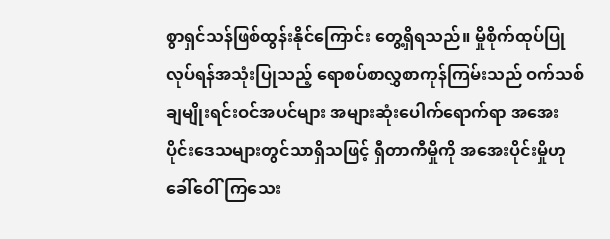စွာရှင်သန်ဖြစ်ထွန်းနိုင်ကြောင်း တွေ့ရှိရသည်။ မှိုစိုက်ထုပ်ပြုလုပ်ရန်အသုံးပြုသည့် ရောစပ်စာလွှစာကုန်ကြမ်းသည် ဝက်သစ်ချမျိုးရင်းဝင်အပင်များ အများဆုံးပေါက်ရောက်ရာ အအေးပိုင်းဒေသများတွင်သာရှိသဖြင့် ရှီတာကီမှိုကို အအေးပိုင်းမှိုဟု ခေါ်ဝေါ်ကြသေး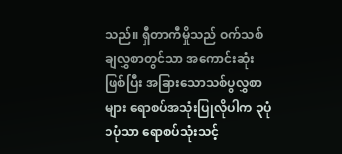သည်။ ရှီတာကီမှိုသည် ဝက်သစ်ချလွှစာတွင်သာ အကောင်းဆုံးဖြစ်ပြီး အခြားသောသစ်ပွလွှစာများ ရောစပ်အသုံးပြုလိုပါက ၃ပုံ ၁ပုံသာ ရောစပ်သုံးသင့်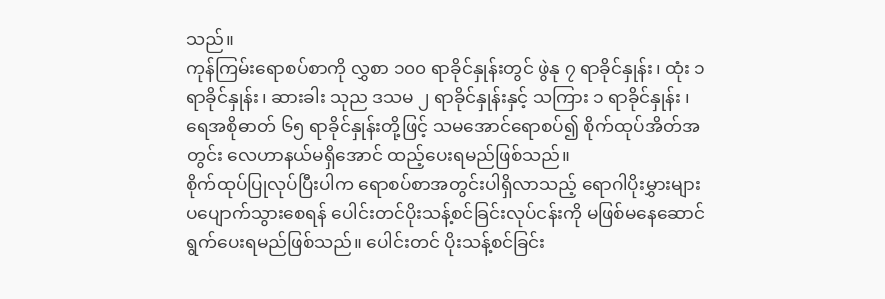သည်။
ကုန်ကြမ်းရောစပ်စာကို လွှစာ ၁၀၀ ရာခိုင်နှုန်းတွင် ဖွဲနု ၇ ရာခိုင်နှုန်း၊ ထုံး ၁ ရာခိုင်နှုန်း၊ ဆားခါး သုည ဒသမ ၂ ရာခိုင်နှုန်းနှင့် သကြား ၁ ရာခိုင်နှုန်း ၊ ရေအစိုဓာတ် ၆၅ ရာခိုင်နှုန်းတို့ဖြင့် သမအောင်ရောစပ်၍ စိုက်ထုပ်အိတ်အတွင်း လေဟာနယ်မရှိအောင် ထည့်ပေးရမည်ဖြစ်သည်။
စိုက်ထုပ်ပြုလုပ်ပြီးပါက ရောစပ်စာအတွင်းပါရှိလာသည့် ရောဂါပိုးမွှားများ ပပျောက်သွားစေရန် ပေါင်းတင်ပိုးသန့်စင်ခြင်းလုပ်ငန်းကို မဖြစ်မနေဆောင်ရွက်ပေးရမည်ဖြစ်သည်။ ပေါင်းတင် ပိုးသန့်စင်ခြင်း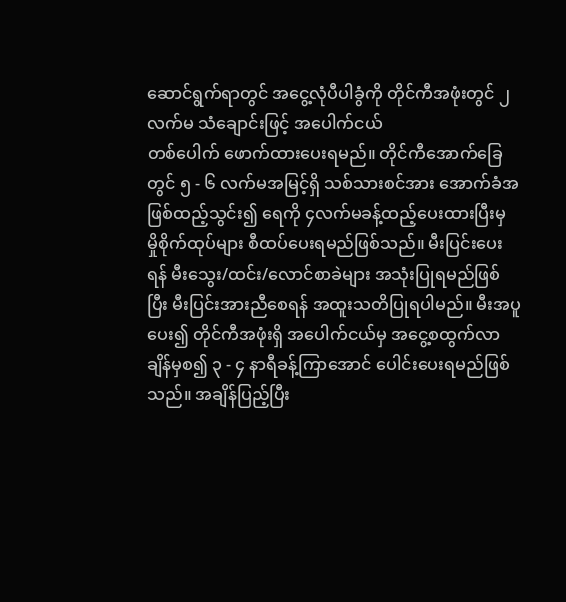ဆောင်ရွက်ရာတွင် အငွေ့လုံပီပါခွံကို တိုင်ကီအဖုံးတွင် ၂ လက်မ သံချောင်းဖြင့် အပေါက်ငယ်
တစ်ပေါက် ဖောက်ထားပေးရမည်။ တိုင်ကီအောက်ခြေတွင် ၅ - ၆ လက်မအမြင့်ရှိ သစ်သားစင်အား အောက်ခံအဖြစ်ထည့်သွင်း၍ ရေကို ၄လက်မခန့်ထည့်ပေးထားပြီးမှ မှိုစိုက်ထုပ်များ စီထပ်ပေးရမည်ဖြစ်သည်။ မီးပြင်းပေးရန် မီးသွေး/ထင်း/လောင်စာခဲများ အသုံးပြုရမည်ဖြစ်ပြီး မီးပြင်းအားညီစေရန် အထူးသတိပြုရပါမည်။ မီးအပူပေး၍ တိုင်ကီအဖုံးရှိ အပေါက်ငယ်မှ အငွေ့စထွက်လာချိန်မှစ၍ ၃ - ၄ နာရီခန့်ကြာအောင် ပေါင်းပေးရမည်ဖြစ်သည်။ အချိန်ပြည့်ပြီး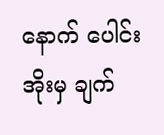နောက် ပေါင်းအိုးမှ ချက်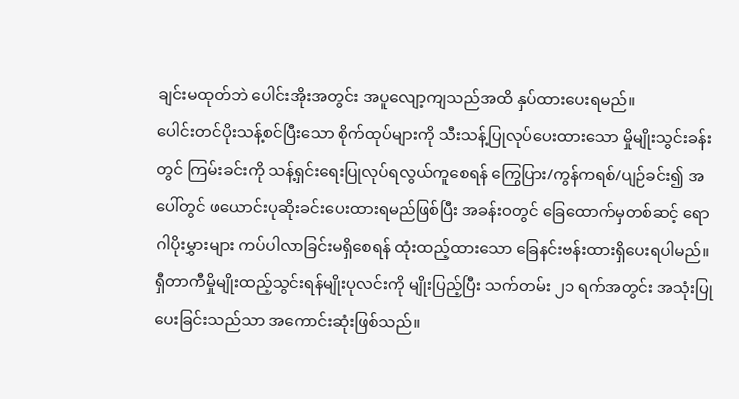ချင်းမထုတ်ဘဲ ပေါင်းအိုးအတွင်း အပူလျော့ကျသည်အထိ နှပ်ထားပေးရမည်။
ပေါင်းတင်ပိုးသန့်စင်ပြီးသော စိုက်ထုပ်များကို သီးသန့်ပြုလုပ်ပေးထားသော မှိုမျိုးသွင်းခန်းတွင် ကြမ်းခင်းကို သန့်ရှင်းရေးပြုလုပ်ရလွယ်ကူစေရန် ကြွေပြား/ကွန်ကရစ်/ပျဉ်ခင်း၍ အပေါ်တွင် ဖယောင်းပုဆိုးခင်းပေးထားရမည်ဖြစ်ပြီး အခန်းဝတွင် ခြေထောက်မှတစ်ဆင့် ရောဂါပိုးမွှားများ ကပ်ပါလာခြင်းမရှိစေရန် ထုံးထည့်ထားသော ခြေနင်းဗန်းထားရှိပေးရပါမည်။
ရှီတာကီမှိုမျိုးထည့်သွင်းရန်မျိုးပုလင်းကို မျိုးပြည့်ပြီး သက်တမ်း ၂၁ ရက်အတွင်း အသုံးပြုပေးခြင်းသည်သာ အကောင်းဆုံးဖြစ်သည်။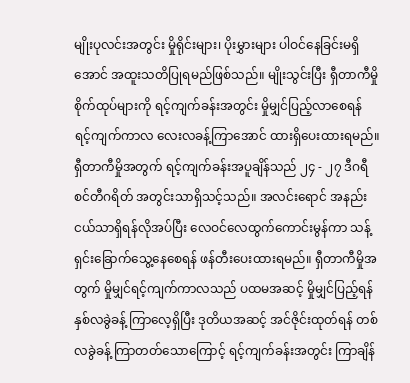မျိုးပုလင်းအတွင်း မှိုရိုင်းများ၊ ပိုးမွှားများ ပါဝင်နေခြင်းမရှိအောင် အထူးသတိပြုရမည်ဖြစ်သည်။ မျိုးသွင်းပြီး ရှီတာကီမှိုစိုက်ထုပ်များကို ရင့်ကျက်ခန်းအတွင်း မှိုမျှင်ပြည့်လာစေရန် ရင့်ကျက်ကာလ လေးလခန့်ကြာအောင် ထားရှိပေးထားရမည်။ ရှီတာကီမှိုအတွက် ရင့်ကျက်ခန်းအပူချိန်သည် ၂၄ - ၂၇ ဒီဂရီစင်တီဂရိတ် အတွင်းသာရှိသင့်သည်။ အလင်းရောင် အနည်းငယ်သာရှိရန်လိုအပ်ပြီး လေဝင်လေထွက်ကောင်းမွန်ကာ သန့်ရှင်းခြောက်သွေ့နေစေရန် ဖန်တီးပေးထားရမည်။ ရှီတာကီမှိုအတွက် မှိုမျှင်ရင့်ကျက်ကာလသည် ပထမအဆင့် မှိုမျှင်ပြည့်ရန် နှစ်လခွဲခန့် ကြာလေ့ရှိပြီး ဒုတိယအဆင့် အင်ဇိုင်းထုတ်ရန် တစ်လခွဲခန့် ကြာတတ်သောကြောင့် ရင့်ကျက်ခန်းအတွင်း ကြာချိန်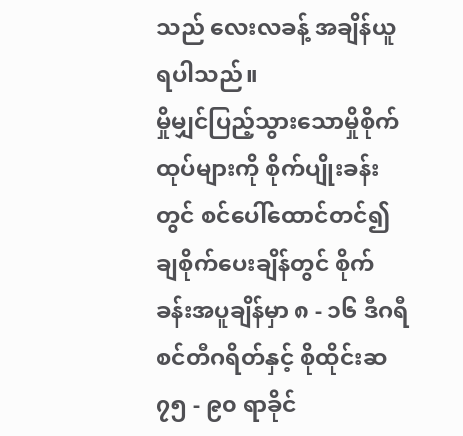သည် လေးလခန့် အချိန်ယူရပါသည်။
မှိုမျှင်ပြည့်သွားသောမှိုစိုက်ထုပ်များကို စိုက်ပျိုးခန်းတွင် စင်ပေါ်ထောင်တင်၍ ချစိုက်ပေးချိန်တွင် စိုက်ခန်းအပူချိန်မှာ ၈ - ၁၆ ဒီဂရီစင်တီဂရိတ်နှင့် စိုထိုင်းဆ ၇၅ - ၉၀ ရာခိုင်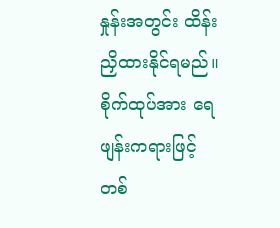နှုန်းအတွင်း ထိန်းညှိထားနိုင်ရမည်။ စိုက်ထုပ်အား ရေဖျန်းကရားဖြင့် တစ်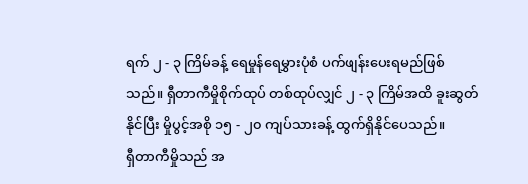ရက် ၂ - ၃ ကြိမ်ခန့် ရေမှုန်ရေမွှားပုံစံ ပက်ဖျန်းပေးရမည်ဖြစ်သည်။ ရှီတာကီမှိုစိုက်ထုပ် တစ်ထုပ်လျှင် ၂ - ၃ ကြိမ်အထိ ခူးဆွတ်နိုင်ပြီး မှိုပွင့်အစို ၁၅ - ၂၀ ကျပ်သားခန့် ထွက်ရှိနိုင်ပေသည်။
ရှီတာကီမှိုသည် အ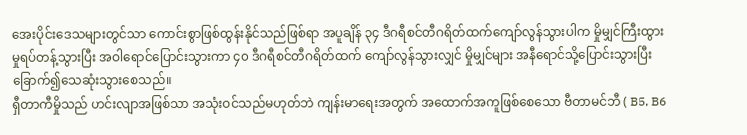အေးပိုင်းဒေသများတွင်သာ ကောင်းစွာဖြစ်ထွန်းနိုင်သည်ဖြစ်ရာ အပူချိန် ၃၄ ဒီဂရီစင်တီဂရိတ်ထက်ကျော်လွန်သွားပါက မှိုမျှင်ကြီးထွားမှုရပ်တန့်သွားပြီး အဝါရောင်ပြောင်းသွားကာ ၄၀ ဒီဂရီစင်တီဂရိတ်ထက် ကျော်လွန်သွားလျှင် မှိုမျှင်များ အနီရောင်သို့ပြောင်းသွားပြီး ခြောက်၍သေဆုံးသွားစေသည်။
ရှီတာကီမှိုသည် ဟင်းလျာအဖြစ်သာ အသုံးဝင်သည်မဟုတ်ဘဲ ကျန်းမာရေးအတွက် အထောက်အကူဖြစ်စေသော ဗီတာမင်ဘီ ( B5, B6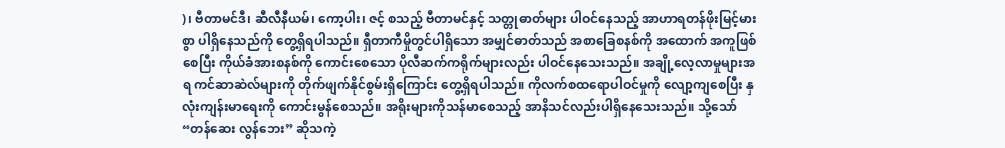)၊ ဗီတာမင်ဒီ၊ ဆီလီနီယမ်၊ ကော့ပါး၊ ဇင့် စသည့် ဗီတာမင်နှင့် သတ္တုဓာတ်များ ပါဝင်နေသည့် အာဟာရတန်ဖိုးမြင့်မားစွာ ပါရှိနေသည်ကို တွေ့ရှိရပါသည်။ ရှီတာကီမှိုတွင်ပါရှိသော အမျှင်ဓာတ်သည် အစာခြေစနစ်ကို အထောက် အကူဖြစ်စေပြီး ကိုယ်ခံအားစနစ်ကို ကောင်းစေသော ပိုလီဆက်ကရိုက်များလည်း ပါဝင်နေသေးသည်။ အချို့လေ့လာမှုများအရ ကင်ဆာဆဲလ်များကို တိုက်ဖျက်နိုင်စွမ်းရှိကြောင်း တွေ့ရှိရပါသည်။ ကိုလက်စထရောပါဝင်မှုကို လျော့ကျစေပြီး နှလုံးကျန်းမာရေးကို ကောင်းမွန်စေသည်။ အရိုးများကိုသန်မာစေသည့် အာနိသင်လည်းပါရှိနေသေးသည်။ သို့သော် “တန်ဆေး လွန်ဘေး” ဆိုသကဲ့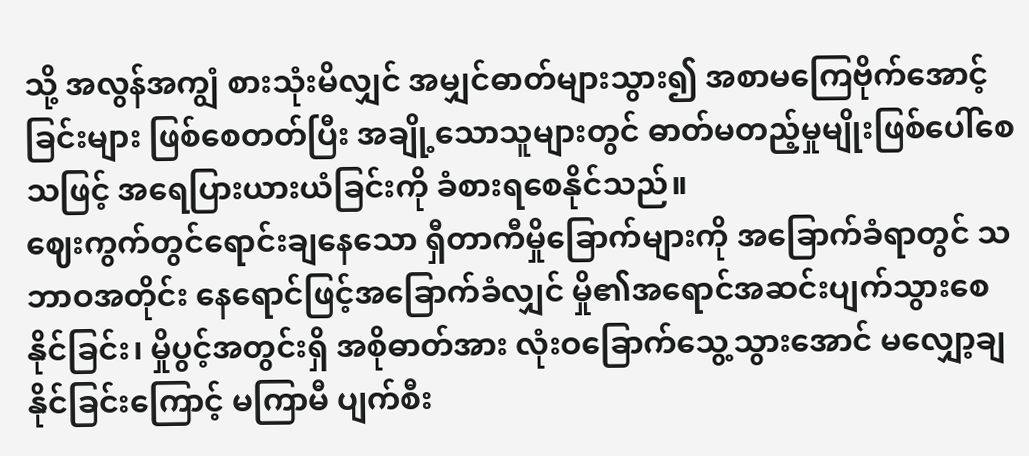သို့ အလွန်အကျွံ စားသုံးမိလျှင် အမျှင်ဓာတ်များသွား၍ အစာမကြေဗိုက်အောင့်ခြင်းများ ဖြစ်စေတတ်ပြီး အချို့သောသူများတွင် ဓာတ်မတည့်မှုမျိုးဖြစ်ပေါ်စေသဖြင့် အရေပြားယားယံခြင်းကို ခံစားရစေနိုင်သည်။
ဈေးကွက်တွင်ရောင်းချနေသော ရှီတာကီမှိုခြောက်များကို အခြောက်ခံရာတွင် သဘာဝအတိုင်း နေရောင်ဖြင့်အခြောက်ခံလျှင် မှို၏အရောင်အဆင်းပျက်သွားစေနိုင်ခြင်း၊ မှိုပွင့်အတွင်းရှိ အစိုဓာတ်အား လုံးဝခြောက်သွေ့သွားအောင် မလျှော့ချနိုင်ခြင်းကြောင့် မကြာမီ ပျက်စီး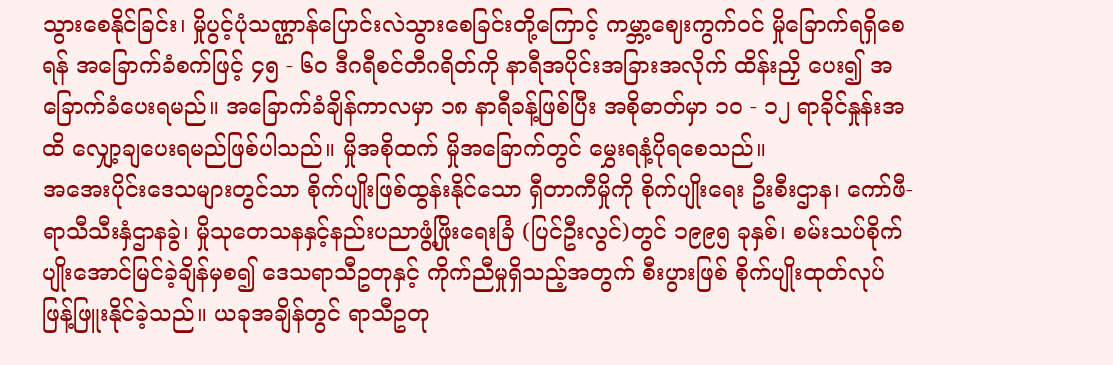သွားစေနိုင်ခြင်း၊ မှိုပွင့်ပုံသဏ္ဌာန်ပြောင်းလဲသွားစေခြင်းတို့ကြောင့် ကမ္ဘာ့ဈေးကွက်ဝင် မှိုခြောက်ရရှိစေရန် အခြောက်ခံစက်ဖြင့် ၄၅ - ၆၀ ဒီဂရီစင်တီဂရိတ်ကို နာရီအပိုင်းအခြားအလိုက် ထိန်းညှိ ပေး၍ အခြောက်ခံပေးရမည်။ အခြောက်ခံချိန်ကာလမှာ ၁၈ နာရီခန့်ဖြစ်ပြီး အစိုဓာတ်မှာ ၁၀ - ၁၂ ရာခိုင်နှုန်းအထိ လျှော့ချပေးရမည်ဖြစ်ပါသည်။ မှိုအစိုထက် မှိုအခြောက်တွင် မွှေးရနံ့ပိုရစေသည်။
အအေးပိုင်းဒေသများတွင်သာ စိုက်ပျိုးဖြစ်ထွန်းနိုင်သော ရှီတာကီမှိုကို စိုက်ပျိုးရေး ဦးစီးဌာန၊ ကော်ဖီ-ရာသီသီးနှံဌာနခွဲ၊ မှိုသုတေသနနှင့်နည်းပညာဖွံ့ဖြိုးရေးခြံ (ပြင်ဦးလွင်)တွင် ၁၉၉၅ ခုနှစ်၊ စမ်းသပ်စိုက်ပျိုးအောင်မြင်ခဲ့ချိန်မှစ၍ ဒေသရာသီဥတုနှင့် ကိုက်ညီမှုရှိသည့်အတွက် စီးပွားဖြစ် စိုက်ပျိုးထုတ်လုပ်ဖြန့်ဖြူးနိုင်ခဲ့သည်။ ယခုအချိန်တွင် ရာသီဥတု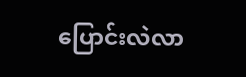ပြောင်းလဲလာ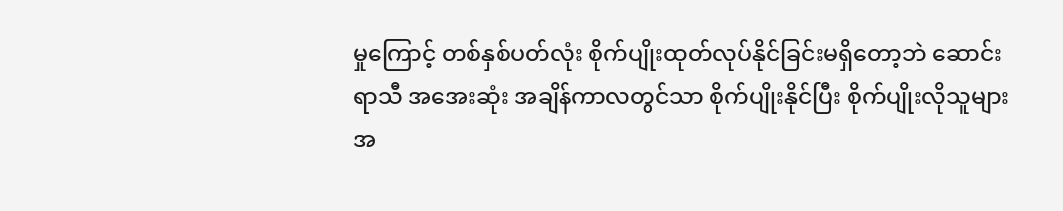မှုကြောင့် တစ်နှစ်ပတ်လုံး စိုက်ပျိုးထုတ်လုပ်နိုင်ခြင်းမရှိတော့ဘဲ ဆောင်းရာသီ အအေးဆုံး အချိန်ကာလတွင်သာ စိုက်ပျိုးနိုင်ပြီး စိုက်ပျိုးလိုသူများအ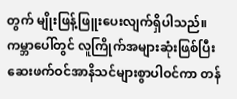တွက် မျိုးဖြန့်ဖြူးပေးလျက်ရှိပါသည်။
ကမ္ဘာပေါ်တွင် လူကြိုက်အများဆုံးဖြစ်ပြီး ဆေးဖက်ဝင်အာနိသင်များစွာပါဝင်ကာ တန်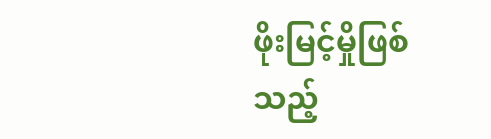ဖိုးမြင့်မှိုဖြစ်သည့်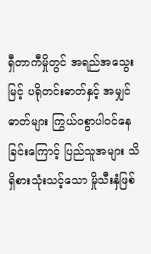ရှီတာကီမှိုတွင် အရည်အသွေးမြင့် ပရိုတင်းဓာတ်နှင့် အမျှင်ဓာတ်များ ကြွယ်ဝစွာပါဝင်နေခြင်းကြောင့် ပြည်သူအများ သိရှိစားသုံးသင့်သော မှိုသီးနှံဖြစ်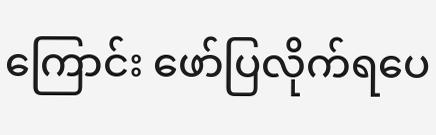ကြောင်း ဖော်ပြလိုက်ရပေ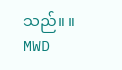သည်။ ။
MWD